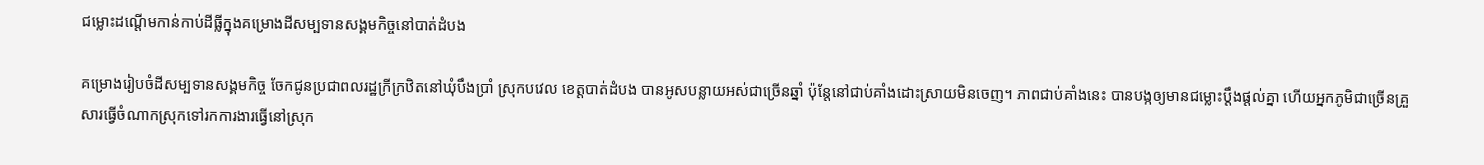ជម្លោះដណ្ដើមកាន់កាប់ដីធ្លីក្នុងគម្រោងដីសម្បទានសង្គមកិច្ចនៅបាត់ដំបង

គម្រោងរៀបចំដីសម្បទានសង្គមកិច្ច ចែកជូនប្រជាពលរដ្ឋក្រីក្រឋិតនៅឃុំបឹងប្រាំ ស្រុកបវេល ខេត្តបាត់ដំបង បានអូសបន្លាយអស់ជាច្រើនឆ្នាំ ប៉ុន្តែនៅជាប់គាំងដោះស្រាយមិនចេញ។ ភាពជាប់គាំងនេះ បានបង្កឲ្យមានជម្លោះប្ដឹងផ្ដល់គ្នា ហើយអ្នកភូមិជាច្រើនគ្រួសារធ្វើចំណាកស្រុកទៅរកការងារធ្វើនៅស្រុក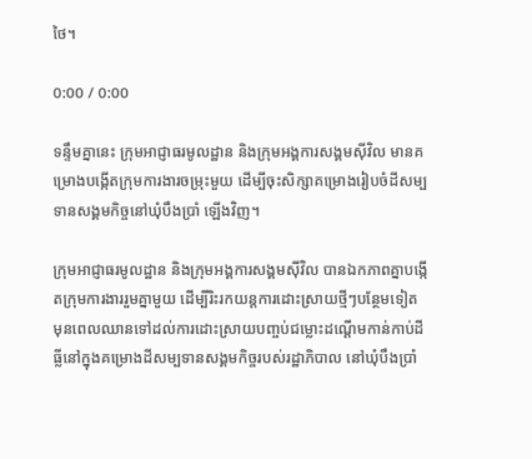ថៃ។

0:00 / 0:00

ទន្ទឹមគ្នានេះ ក្រុមអាជ្ញាធរមូលដ្ឋាន និងក្រុមអង្គការសង្គមស៊ីវិល មានគម្រោងបង្កើតក្រុមការងារចម្រុះមួយ ដើម្បីចុះសិក្សាគម្រោងរៀបចំដីសម្បទានសង្គមកិច្ចនៅឃុំបឹងប្រាំ ឡើងវិញ។

ក្រុមអាជ្ញាធរមូលដ្ឋាន និងក្រុមអង្គការសង្គមស៊ីវិល បានឯកភាពគ្នាបង្កើតក្រុមការងាររួមគ្នាមួយ ដើម្បីរិះរកយន្តការដោះស្រាយថ្មីៗបន្ថែមទៀត មុនពេលឈានទៅដល់ការដោះស្រាយបញ្ចប់ជម្លោះដណ្ដើមកាន់កាប់ដីធ្លីនៅក្នុងគម្រោងដីសម្បទានសង្គមកិច្ចរបស់រដ្ឋាភិបាល នៅឃុំបឹងប្រាំ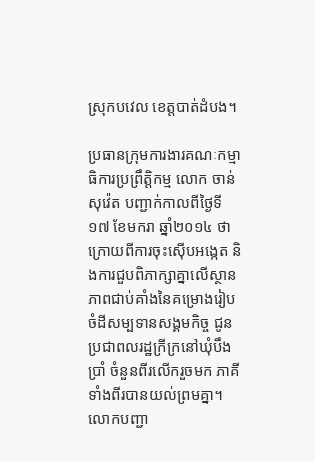ស្រុកបវេល ខេត្តបាត់ដំបង។

ប្រធានក្រុមការងារគណៈកម្មាធិការប្រព្រឹត្តិកម្ម លោក ចាន់ សុវ៉េត បញ្ជាក់កាលពីថ្ងៃទី១៧ ខែមករា ឆ្នាំ២០១៤ ថា ក្រោយពីការចុះស៊ើបអង្កេត និងការជួបពិភាក្សាគ្នាលើស្ថានភាពជាប់គាំងនៃគម្រោងរៀបចំដីសម្បទានសង្គមកិច្ច ជូនប្រជាពលរដ្ឋក្រីក្រនៅឃុំបឹងប្រាំ ចំនួនពីរលើករួចមក ភាគីទាំងពីរបានយល់ព្រមគ្នា។ លោកបញ្ជា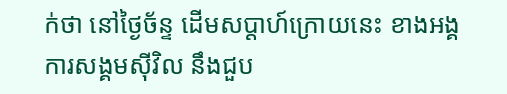ក់ថា នៅថ្ងៃច័ន្ទ ដើមសប្ដាហ៍ក្រោយនេះ ខាងអង្គការសង្គមស៊ីវិល នឹងជួប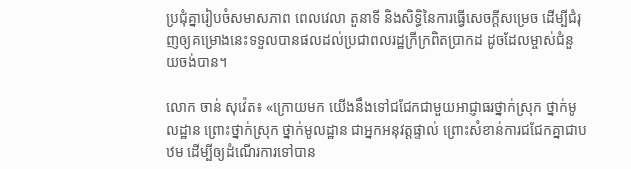ប្រជុំគ្នារៀបចំសមាសភាព ពេលវេលា តួនាទី និងសិទ្ធិនៃការធ្វើសេចក្ដីសម្រេច ដើម្បីជំរុញឲ្យគម្រោងនេះទទួលបានផលដល់ប្រជាពលរដ្ឋក្រីក្រពិតប្រាកដ ដូចដែលម្ចាស់ជំនួយចង់បាន។

លោក ចាន់ សុវ៉េត៖ «ក្រោយមក យើងនឹងទៅជជែកជាមួយអាជ្ញាធរថ្នាក់ស្រុក ថ្នាក់មូលដ្ឋាន ព្រោះថ្នាក់ស្រុក ថ្នាក់មូលដ្ឋាន ជាអ្នកអនុវត្តផ្ទាល់ ព្រោះសំខាន់ការជជែកគ្នាជាបឋម ដើម្បីឲ្យដំណើរការទៅបាន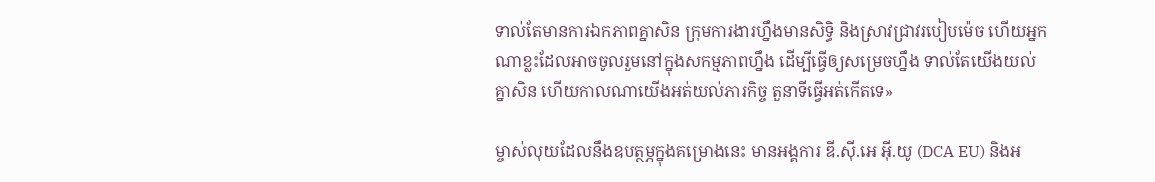ទាល់តែមានការឯកភាពគ្នាសិន ក្រុមការងារហ្នឹងមានសិទ្ធិ និងស្រាវជ្រាវរបៀបម៉េច ហើយអ្នកណាខ្លះដែលអាចចូលរួមនៅក្នុងសកម្មភាពហ្នឹង ដើម្បីធ្វើឲ្យសម្រេចហ្នឹង ទាល់តែយើងយល់គ្នាសិន ហើយកាលណាយើងអត់យល់ភារកិច្ច តួនាទីធ្វើអត់កើតទេ»

ម្ចាស់លុយដែលនឹងឧបត្ថម្ភក្នុងគម្រោងនេះ មានអង្គការ ឌី.ស៊ី.អេ អ៊ី.យូ (DCA EU) និងអ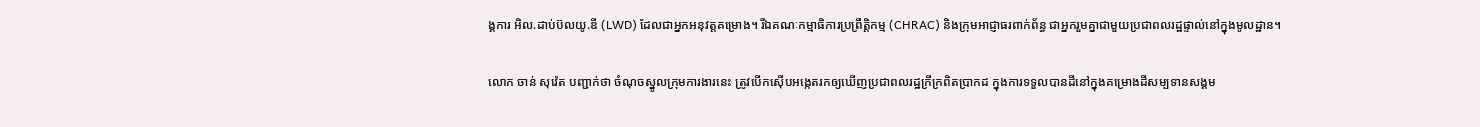ង្គការ អិល.ដាប់ប៊លយូ.ឌី (LWD) ដែលជាអ្នកអនុវត្តគម្រោង។ រីឯគណៈកម្មាធិការប្រព្រឹត្តិកម្ម (CHRAC) និងក្រុមអាជ្ញាធរពាក់ព័ន្ធ ជាអ្នករួមគ្នាជាមួយប្រជាពលរដ្ឋផ្ទាល់នៅក្នុងមូលដ្ឋាន។

លោក ចាន់ សុវ៉េត បញ្ជាក់ថា ចំណុចស្នូលក្រុមការងារនេះ ត្រូវបើកស៊ើបអង្កេតរកឲ្យឃើញប្រជាពលរដ្ឋក្រីក្រពិតប្រាកដ ក្នុងការទទួលបានដីនៅក្នុងគម្រោងដីសម្បទានសង្គម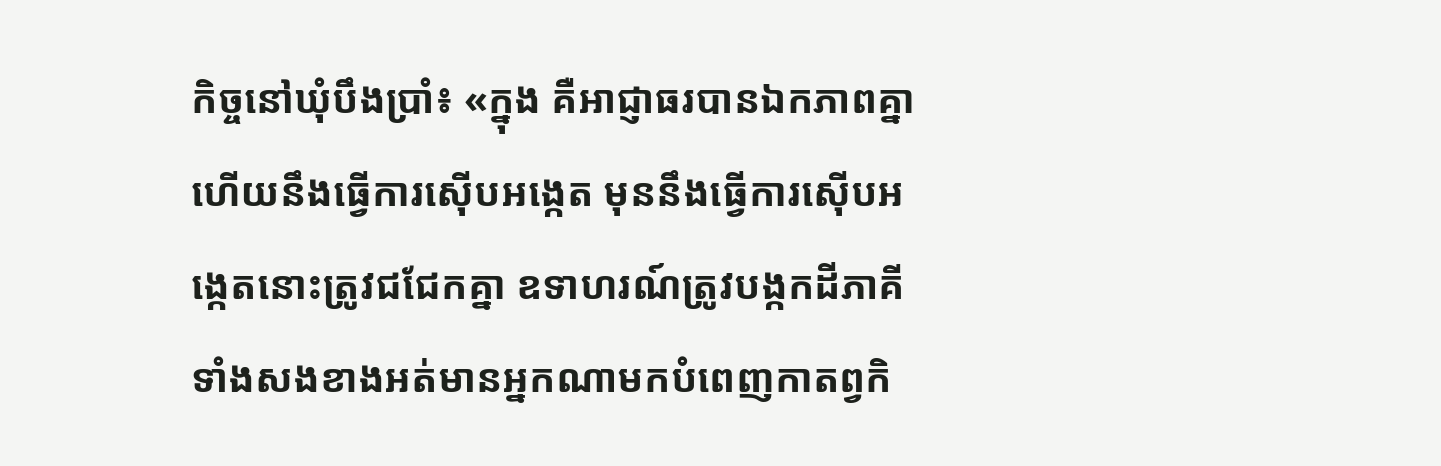កិច្ចនៅឃុំបឹងប្រាំ៖ «ក្នុង គឺអាជ្ញាធរបានឯកភាពគ្នា ហើយនឹងធ្វើការស៊ើបអង្កេត មុននឹងធ្វើការស៊ើបអង្កេតនោះត្រូវជជែកគ្នា ឧទាហរណ៍ត្រូវបង្កកដីភាគីទាំងសងខាងអត់មានអ្នកណាមកបំពេញកាតព្វកិ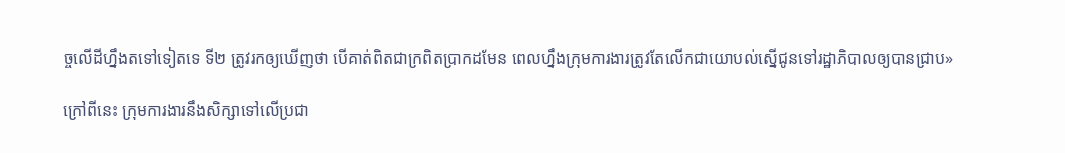ច្ចលើដីហ្នឹងតទៅទៀតទេ ទី២ ត្រូវរកឲ្យឃើញថា បើគាត់ពិតជាក្រពិតប្រាកដមែន ពេលហ្នឹងក្រុមការងារត្រូវតែលើកជាយោបល់ស្នើជូនទៅរដ្ឋាភិបាលឲ្យបានជ្រាប»

ក្រៅពីនេះ ក្រុមការងារនឹងសិក្សាទៅលើប្រជា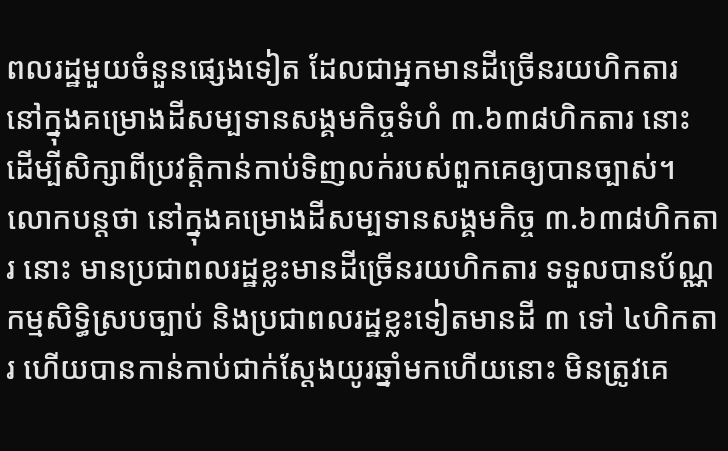ពលរដ្ឋមួយចំនួនផ្សេងទៀត ដែលជាអ្នកមានដីច្រើនរយហិកតារ នៅក្នុងគម្រោងដីសម្បទានសង្គមកិច្ចទំហំ ៣.៦៣៨ហិកតារ នោះ ដើម្បីសិក្សាពីប្រវត្តិកាន់កាប់ទិញលក់របស់ពួកគេឲ្យបានច្បាស់។ លោកបន្តថា នៅក្នុងគម្រោងដីសម្បទានសង្គមកិច្ច ៣.៦៣៨ហិកតារ នោះ មានប្រជាពលរដ្ឋខ្លះមានដីច្រើនរយហិកតារ ទទួលបានប័ណ្ណកម្មសិទ្ធិស្របច្បាប់ និងប្រជាពលរដ្ឋខ្លះទៀតមានដី ៣ ទៅ ៤ហិកតារ ហើយបានកាន់កាប់ជាក់ស្ដែងយូរឆ្នាំមកហើយនោះ មិនត្រូវគេ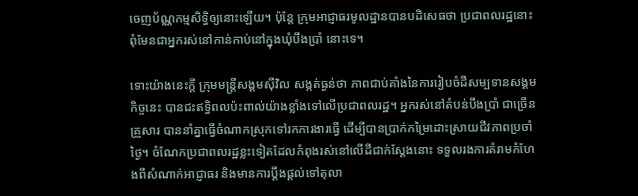ចេញប័ណ្ណកម្មសិទ្ធិឲ្យនោះឡើយ។ ប៉ុន្តែ ក្រុមអាជ្ញាធរមូលដ្ឋានបានបដិសេធថា ប្រជាពលរដ្ឋនោះពុំមែនជាអ្នករស់នៅកាន់កាប់នៅក្នុងឃុំបឹងប្រាំ នោះទេ។

ទោះយ៉ាងនេះក្តី ក្រុមមន្ត្រីសង្គមស៊ីវិល សង្កត់ធ្ងន់ថា ភាពជាប់គាំងនៃការរៀបចំដីសម្បទានសង្គមកិច្ចនេះ បានជះឥទ្ធិពលប៉ះពាល់យ៉ាងខ្លាំងទៅលើប្រជាពលរដ្ឋ។ អ្នករស់នៅតំបន់បឹងប្រាំ ជាច្រើនគ្រួសារ បាននាំគ្នាធ្វើចំណាកស្រុកទៅរកការងារធ្វើ ដើម្បីបានប្រាក់កម្រៃដោះស្រាយជីវភាពប្រចាំថ្ងៃ។ ចំណែកប្រជាពលរដ្ឋខ្លះទៀតដែលកំពុងរស់នៅលើដីជាក់ស្ដែងនោះ ទទួលរងការគំរាមកំហែងពីសំណាក់អាជ្ញាធរ និងមានការប្ដឹងផ្ដល់ទៅតុលា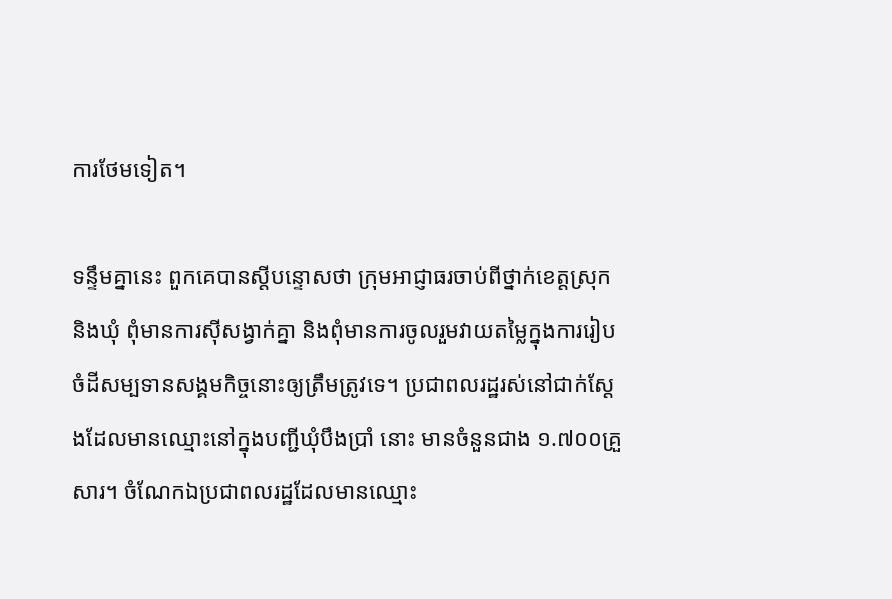ការថែមទៀត។

ទន្ទឹមគ្នានេះ ពួកគេបានស្ដីបន្ទោសថា ក្រុមអាជ្ញាធរចាប់ពីថ្នាក់ខេត្តស្រុក និងឃុំ ពុំមានការស៊ីសង្វាក់គ្នា និងពុំមានការចូលរួមវាយតម្លៃក្នុងការរៀបចំដីសម្បទានសង្គមកិច្ចនោះឲ្យត្រឹមត្រូវទេ។ ប្រជាពលរដ្ឋរស់នៅជាក់ស្ដែងដែលមានឈ្មោះនៅក្នុងបញ្ជីឃុំបឹងប្រាំ នោះ មានចំនួនជាង ១.៧០០គ្រួសារ។ ចំណែកឯប្រជាពលរដ្ឋដែលមានឈ្មោះ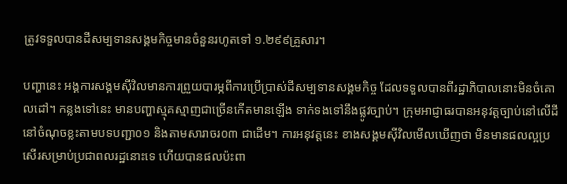ត្រូវទទួលបានដីសម្បទានសង្គមកិច្ចមានចំនួនរហូតទៅ ១.២៩៩គ្រួសារ។

បញ្ហានេះ អង្គការសង្គមស៊ីវិលមានការព្រួយបារម្ភពីការប្រើប្រាស់ដីសម្បទានសង្គមកិច្ច ដែលទទួលបានពីរដ្ឋាភិបាលនោះមិនចំគោលដៅ។ កន្លងទៅនេះ មានបញ្ហាស្មុគស្មាញជាច្រើនកើតមានឡើង ទាក់ទងទៅនឹងផ្លូវច្បាប់។ ក្រុមអាជ្ញាធរបានអនុវត្តច្បាប់នៅលើដីនៅចំណុចខ្លះតាមបទបញ្ជា០១ និងតាមសារាចរ០៣ ជាដើម។ ការអនុវត្តនេះ ខាងសង្គមស៊ីវិលមើលឃើញថា មិនមានផលល្អប្រសើរសម្រាប់ប្រជាពលរដ្ឋនោះទេ ហើយបានផលប៉ះពា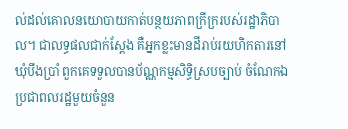ល់ដល់គោលនយោបាយកាត់បន្ថយភាពក្រីក្ររបស់រដ្ឋាភិបាល។ ជាលទ្ធផលជាក់ស្ដែង គឺអ្នកខ្លះមានដីរាប់រយហិកតារនៅឃុំបឹងប្រាំ ពួកគេទទួលបានប័ណ្ណកម្មសិទ្ធិស្របច្បាប់ ចំណែកឯប្រជាពលរដ្ឋមួយចំនួន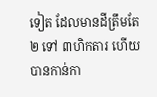ទៀត ដែលមានដីត្រឹមតែ ២ ទៅ ៣ហិកតារ ហើយបានកាន់កា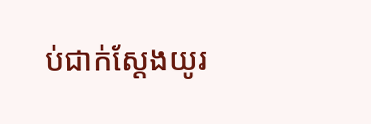ប់ជាក់ស្ដែងយូរ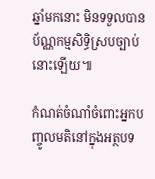ឆ្នាំមកនោះ មិនទទួលបានប័ណ្ណកម្មសិទ្ធិស្របច្បាប់នោះឡើយ៕

កំណត់ចំណាំចំពោះអ្នកបញ្ចូលមតិនៅក្នុងអត្ថបទ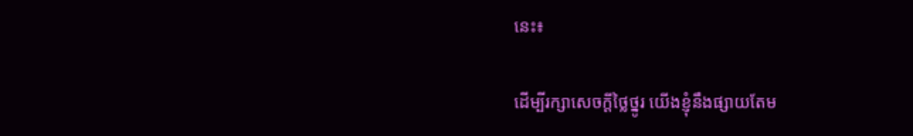នេះ៖

ដើម្បីរក្សាសេចក្ដីថ្លៃថ្នូរ យើងខ្ញុំនឹងផ្សាយតែម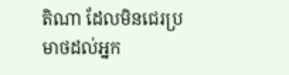តិណា ដែលមិនជេរប្រមាថដល់អ្នក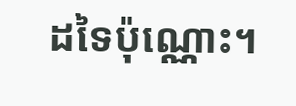ដទៃប៉ុណ្ណោះ។